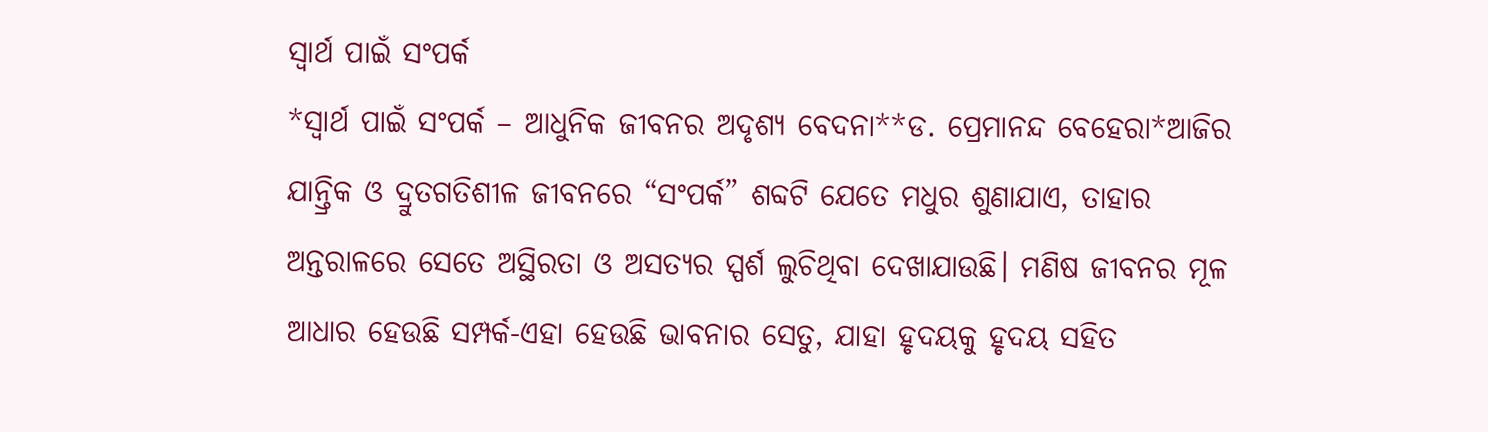ସ୍ବାର୍ଥ ପାଇଁ ସଂପର୍କ
*ସ୍ବାର୍ଥ ପାଇଁ ସଂପର୍କ – ଆଧୁନିକ ଜୀବନର ଅଦୃଶ୍ୟ ବେଦନା**ଡ. ପ୍ରେମାନନ୍ଦ ବେହେରା*ଆଜିର ଯାନ୍ତ୍ରିକ ଓ ଦ୍ରୁତଗତିଶୀଳ ଜୀବନରେ “ସଂପର୍କ” ଶବ୍ଦଟି ଯେତେ ମଧୁର ଶୁଣାଯାଏ, ତାହାର ଅନ୍ତରାଳରେ ସେତେ ଅସ୍ଥିରତା ଓ ଅସତ୍ୟର ସ୍ପର୍ଶ ଲୁଚିଥିବା ଦେଖାଯାଉଛି। ମଣିଷ ଜୀବନର ମୂଳ ଆଧାର ହେଉଛି ସମ୍ପର୍କ-ଏହା ହେଉଛି ଭାବନାର ସେତୁ, ଯାହା ହୃଦୟକୁ ହୃଦୟ ସହିତ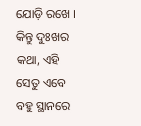ଯୋଡ଼ି ରଖେ । କିନ୍ତୁ ଦୁଃଖର କଥା, ଏହି ସେତୁ ଏବେ ବହୁ ସ୍ଥାନରେ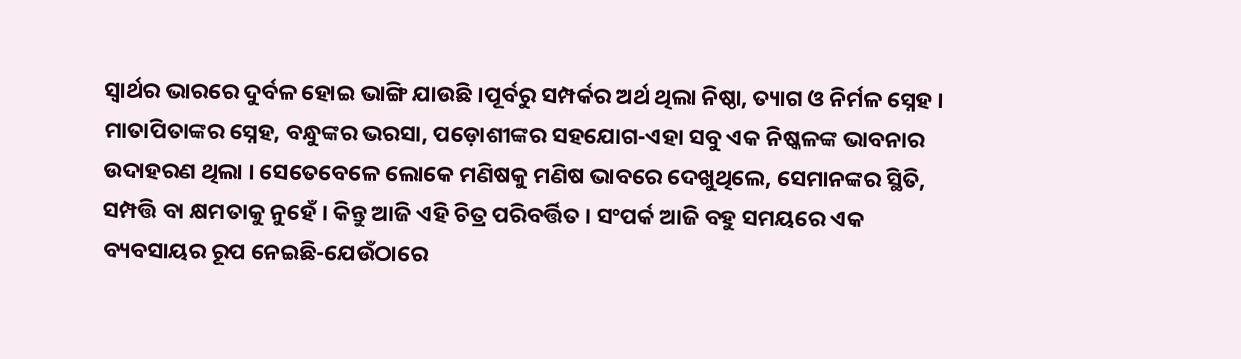ସ୍ବାର୍ଥର ଭାରରେ ଦୁର୍ବଳ ହୋଇ ଭାଙ୍ଗି ଯାଉଛି ।ପୂର୍ବରୁ ସମ୍ପର୍କର ଅର୍ଥ ଥିଲା ନିଷ୍ଠା, ତ୍ୟାଗ ଓ ନିର୍ମଳ ସ୍ନେହ । ମାତାପିତାଙ୍କର ସ୍ନେହ, ବନ୍ଧୁଙ୍କର ଭରସା, ପଡ଼ୋଶୀଙ୍କର ସହଯୋଗ-ଏହା ସବୁ ଏକ ନିଷ୍କଳଙ୍କ ଭାବନାର ଉଦାହରଣ ଥିଲା । ସେତେବେଳେ ଲୋକେ ମଣିଷକୁ ମଣିଷ ଭାବରେ ଦେଖୁଥିଲେ, ସେମାନଙ୍କର ସ୍ଥିତି, ସମ୍ପତ୍ତି ବା କ୍ଷମତାକୁ ନୁହେଁ । କିନ୍ତୁ ଆଜି ଏହି ଚିତ୍ର ପରିବର୍ତ୍ତିତ । ସଂପର୍କ ଆଜି ବହୁ ସମୟରେ ଏକ ବ୍ୟବସାୟର ରୂପ ନେଇଛି-ଯେଉଁଠାରେ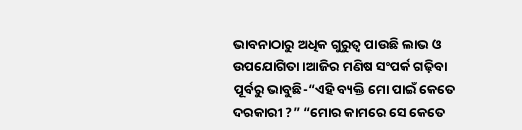ଭାବନାଠାରୁ ଅଧିକ ଗୁରୁତ୍ୱ ପାଉଛି ଲାଭ ଓ ଉପଯୋଗିତା ।ଆଜିର ମଣିଷ ସଂପର୍କ ଗଢ଼ିବା ପୂର୍ବରୁ ଭାବୁଛି-“ଏହି ବ୍ୟକ୍ତି ମୋ ପାଇଁ କେତେ ଦରକାରୀ ?” “ମୋର କାମରେ ସେ କେତେ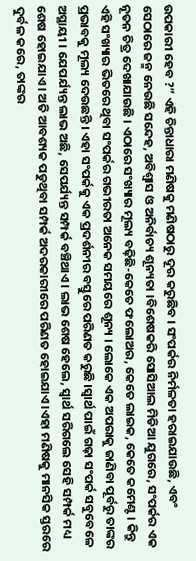ଉପକାରୀ ହେବ ?” ଏହି ଚିନ୍ତାଧାରା ମଣିଷକୁ ମଣିଷଠାରୁ ଦୂର କରୁଛିବ । ସଂପର୍କର ନିର୍ମଳତା ହରାଇଯାଉଛି, ଏବଂ ସେଠାରେ ଜନ୍ମ ନେଉଛି ସନ୍ଦେହ, ଅବିଶ୍ୱାସ ଓ ଅନିର୍ବାଚ୍ୟ ଶୂନ୍ୟତା ।ବିଶେଷକରି ସୋସିଆଲ ମିଡିଆ ଯୁଗରେ, ସଂପର୍କର ଏକ ନୂତନ ଚିତ୍ର ଦେଖାଯାଉଛି । ଏଠାରେ ସଂଖ୍ୟାର ମୂଲ୍ୟ ବଢ଼ିଛି-କେତେ ଫଲୋଅର, କେତେ ଲାଇକ, କେତେ କମେଣ୍ଟ । କିନ୍ତୁ ଏହି ସଂଖ୍ୟାର ଭିତରେ ଥିବା ସଂପର୍କର ଗଭୀରତା ଅନେକ ସମୟରେ ଶୂନ୍ୟ । ଲୋକେ ଏକ ଅପରାକୁ ଜାଣିବା ପୂର୍ବରୁ ତାଙ୍କର ପ୍ରଭାବକୁ ମୂଲ୍ୟ ଦେଉଛନ୍ତି । ଏହା ସଂପର୍କକୁ ଏକ ପ୍ରଦର୍ଶନୀର ବସ୍ତୁରେ ପରିଣତ କରୁଛି ।ସ୍ବାର୍ଥ ପାଇଁ ଗଢ଼ା ସଂପର୍କ ସବୁବେଳେ ଅସ୍ଥାୟୀ । ଯେପର୍ଯ୍ୟନ୍ତ ଲାଭ ଅଛି, ସେପର୍ଯ୍ୟନ୍ତ ସମ୍ପର୍କ ବଞ୍ଚିଥାଏ। ଲାଭ ଶେଷ ହେଲେ, ସ୍ବାର୍ଥ ସରିଗଲେ ସେହି ସମ୍ପର୍କ ମଧ୍ୟ ଶେଷ ହୋଇଯାଏ । ଅତି ଆବଶ୍ୟକ ପଡୁଥିବା ସମ୍ପର୍କ ଅଦରକାରୀରେ ପରିଣତ ହୋଇଯାଏ ।ଏହା ମଣିଷକୁ ମାନସିକ ସ୍ତରରେ ଦୁର୍ବଳ କରେ, ତାଙ୍କର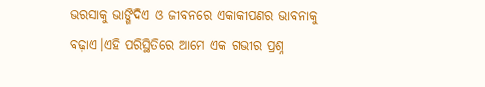ଭରସାକୁ ଭାଙ୍ଗିଦିଏ ଓ ଜୀବନରେ ଏକାକୀପଣର ଭାବନାକୁ ବଢ଼ାଏ।ଏହି ପରିସ୍ଥିତିରେ ଆମେ ଏକ ଗଭୀର ପ୍ରଶ୍ନ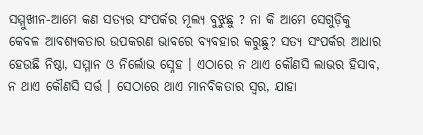ସମ୍ମୁଖୀନ-ଆମେ କଣ ସତ୍ୟର ସଂପର୍କର ମୂଲ୍ୟ ବୁଝୁଛୁ ? ନା କି ଆମେ ସେଗୁଡ଼ିକୁ କେବଳ ଆବଶ୍ୟକତାର ଉପକରଣ ଭାବରେ ବ୍ୟବହାର କରୁଛୁ? ସତ୍ୟ ସଂପର୍କର ଆଧାର ହେଉଛି ନିଷ୍ଠା, ସମ୍ମାନ ଓ ନିର୍ଲୋଭ ସ୍ନେହ । ଏଠାରେ ନ ଥାଏ କୌଣସି ଲାଭର ହିସାବ, ନ ଥାଏ କୌଣସି ସର୍ତ୍ତ । ସେଠାରେ ଥାଏ ମାନବିକତାର ସ୍ୱର, ଯାହା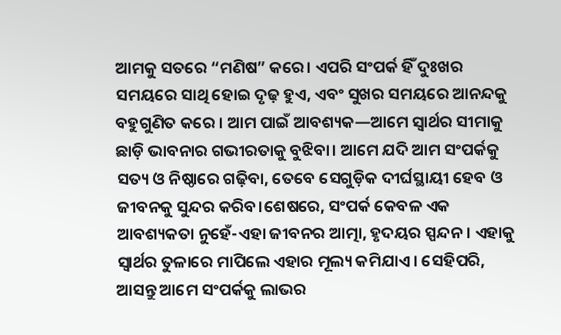ଆମକୁ ସତରେ “ମଣିଷ” କରେ। ଏପରି ସଂପର୍କ ହିଁ ଦୁଃଖର ସମୟରେ ସାଥି ହୋଇ ଦୃଢ଼ ହୁଏ, ଏବଂ ସୁଖର ସମୟରେ ଆନନ୍ଦକୁ ବହୁଗୁଣିତ କରେ । ଆମ ପାଇଁ ଆବଶ୍ୟକ—ଆମେ ସ୍ବାର୍ଥର ସୀମାକୁ ଛାଡ଼ି ଭାବନାର ଗଭୀରତାକୁ ବୁଝିବା। ଆମେ ଯଦି ଆମ ସଂପର୍କକୁ ସତ୍ୟ ଓ ନିଷ୍ଠାରେ ଗଢ଼ିବା, ତେବେ ସେଗୁଡ଼ିକ ଦୀର୍ଘସ୍ଥାୟୀ ହେବ ଓ ଜୀବନକୁ ସୁନ୍ଦର କରିବ।ଶେଷରେ, ସଂପର୍କ କେବଳ ଏକ ଆବଶ୍ୟକତା ନୁହେଁ-ଏହା ଜୀବନର ଆତ୍ମା, ହୃଦୟର ସ୍ପନ୍ଦନ। ଏହାକୁ ସ୍ବାର୍ଥର ତୁଳାରେ ମାପିଲେ ଏହାର ମୂଲ୍ୟ କମିଯାଏ। ସେହିପରି, ଆସନ୍ତୁ ଆମେ ସଂପର୍କକୁ ଲାଭର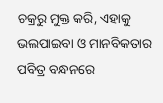ଚକ୍ରରୁ ମୁକ୍ତ କରି, ଏହାକୁ ଭଲପାଇବା ଓ ମାନବିକତାର ପବିତ୍ର ବନ୍ଧନରେ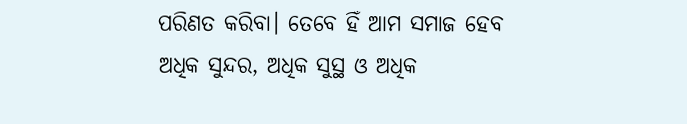ପରିଣତ କରିବା। ତେବେ ହିଁ ଆମ ସମାଜ ହେବ ଅଧିକ ସୁନ୍ଦର, ଅଧିକ ସୁସ୍ଥ ଓ ଅଧିକ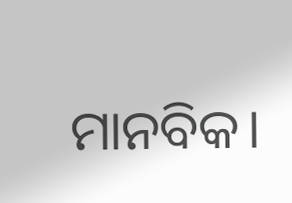ମାନବିକ।